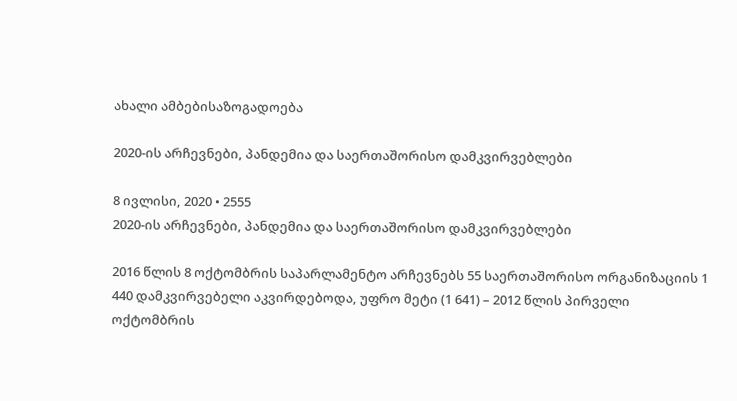ახალი ამბებისაზოგადოება

2020-ის არჩევნები, პანდემია და საერთაშორისო დამკვირვებლები

8 ივლისი, 2020 • 2555
2020-ის არჩევნები, პანდემია და საერთაშორისო დამკვირვებლები

2016 წლის 8 ოქტომბრის საპარლამენტო არჩევნებს 55 საერთაშორისო ორგანიზაციის 1 440 დამკვირვებელი აკვირდებოდა, უფრო მეტი (1 641) – 2012 წლის პირველი ოქტომბრის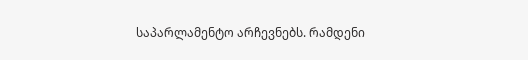საპარლამენტო არჩევნებს. რამდენი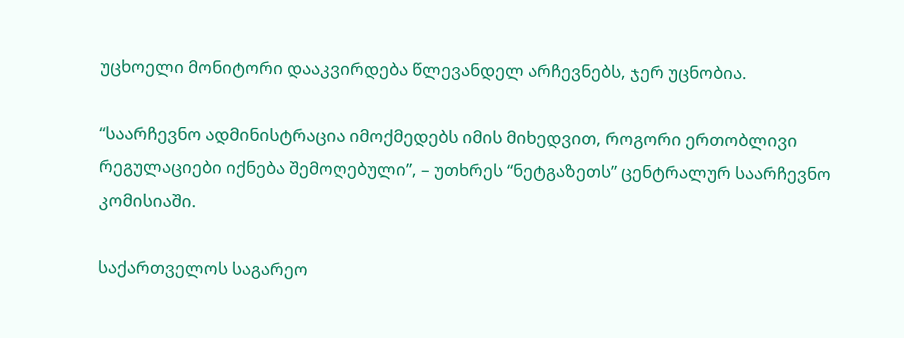უცხოელი მონიტორი დააკვირდება წლევანდელ არჩევნებს, ჯერ უცნობია.

“საარჩევნო ადმინისტრაცია იმოქმედებს იმის მიხედვით, როგორი ერთობლივი რეგულაციები იქნება შემოღებული”, – უთხრეს “ნეტგაზეთს” ცენტრალურ საარჩევნო კომისიაში.

საქართველოს საგარეო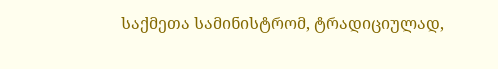საქმეთა სამინისტრომ, ტრადიციულად,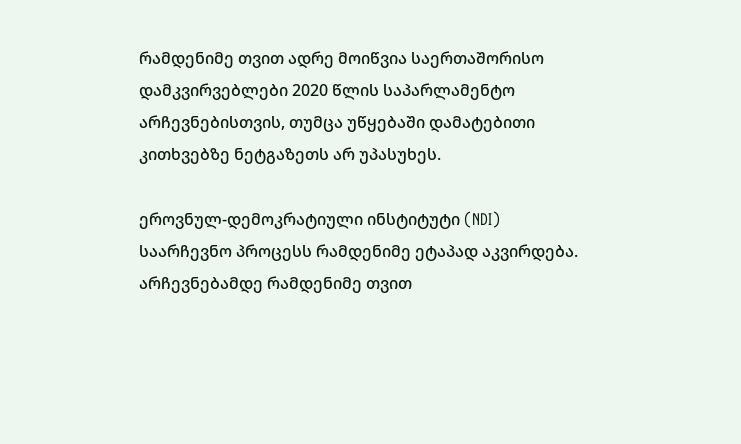რამდენიმე თვით ადრე მოიწვია საერთაშორისო დამკვირვებლები 2020 წლის საპარლამენტო არჩევნებისთვის, თუმცა უწყებაში დამატებითი კითხვებზე ნეტგაზეთს არ უპასუხეს.

ეროვნულ-დემოკრატიული ინსტიტუტი (NDI) საარჩევნო პროცესს რამდენიმე ეტაპად აკვირდება. არჩევნებამდე რამდენიმე თვით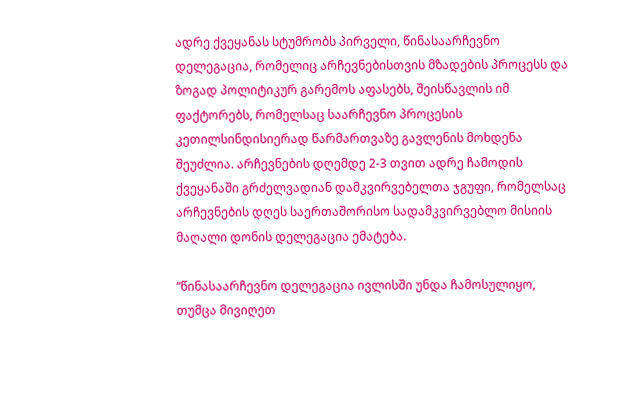ადრე ქვეყანას სტუმრობს პირველი, წინასაარჩევნო დელეგაცია, რომელიც არჩევნებისთვის მზადების პროცესს და ზოგად პოლიტიკურ გარემოს აფასებს, შეისწავლის იმ ფაქტორებს, რომელსაც საარჩევნო პროცესის კეთილსინდისიერად წარმართვაზე გავლენის მოხდენა შეუძლია. არჩევნების დღემდე 2-3 თვით ადრე ჩამოდის ქვეყანაში გრძელვადიან დამკვირვებელთა ჯგუფი, რომელსაც არჩევნების დღეს საერთაშორისო სადამკვირვებლო მისიის მაღალი დონის დელეგაცია ემატება.

“წინასაარჩევნო დელეგაცია ივლისში უნდა ჩამოსულიყო, თუმცა მივიღეთ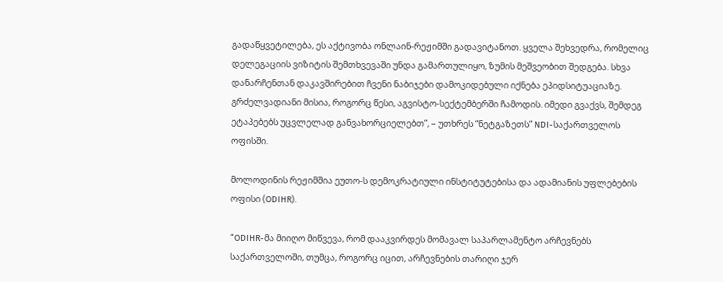გადაწყვეტილება, ეს აქტივობა ონლაინ-რეჟიმში გადავიტანოთ. ყველა შეხვედრა, რომელიც დელეგაციის ვიზიტის შემთხვევაში უნდა გამართულიყო, ზუმის მეშვეობით შედგება. სხვა დანარჩენთან დაკავშირებით ჩვენი ნაბიჯები დამოკიდებული იქნება ეპიდსიტუაციაზე. გრძელვადიანი მისია, როგორც წესი, აგვისტო-სექტემბერში ჩამოდის. იმედი გვაქვს, შემდეგ ეტაპებებს უცვლელად განვახორციელებთ”, – უთხრეს “ნეტგაზეთს” NDI-საქართველოს ოფისში.

მოლოდინის რეჟიმშია ეუთო-ს დემოკრატიული ინსტიტუტებისა და ადამიანის უფლებების ოფისი (ODIHR).

“ODIHR-მა მიიღო მიწვევა, რომ დააკვირდეს მომავალ საპარლამენტო არჩევნებს საქართველოში, თუმცა, როგორც იცით, არჩევნების თარიღი ჯერ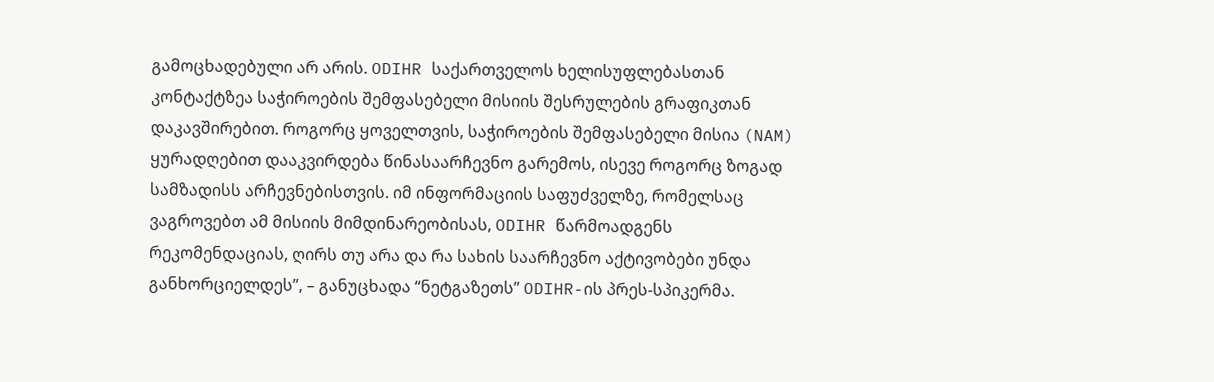გამოცხადებული არ არის. ODIHR საქართველოს ხელისუფლებასთან კონტაქტზეა საჭიროების შემფასებელი მისიის შესრულების გრაფიკთან დაკავშირებით. როგორც ყოველთვის, საჭიროების შემფასებელი მისია (NAM) ყურადღებით დააკვირდება წინასაარჩევნო გარემოს, ისევე როგორც ზოგად სამზადისს არჩევნებისთვის. იმ ინფორმაციის საფუძველზე, რომელსაც ვაგროვებთ ამ მისიის მიმდინარეობისას, ODIHR წარმოადგენს რეკომენდაციას, ღირს თუ არა და რა სახის საარჩევნო აქტივობები უნდა განხორციელდეს”, – განუცხადა “ნეტგაზეთს” ODIHR-ის პრეს-სპიკერმა.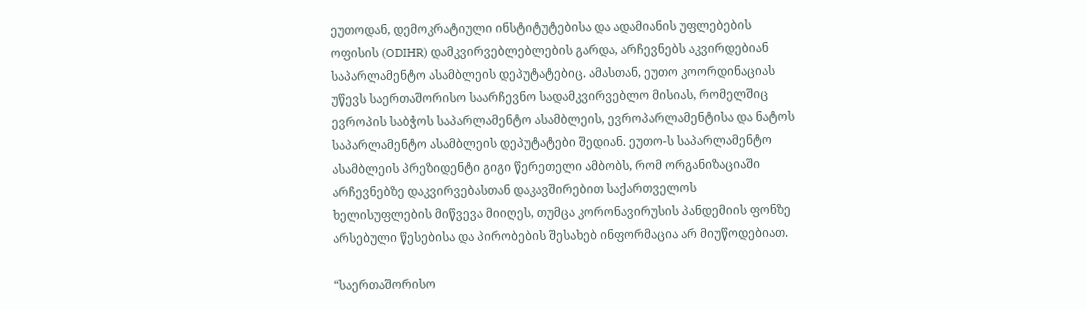ეუთოდან, დემოკრატიული ინსტიტუტებისა და ადამიანის უფლებების ოფისის (ODIHR) დამკვირვებლებლების გარდა, არჩევნებს აკვირდებიან საპარლამენტო ასამბლეის დეპუტატებიც. ამასთან, ეუთო კოორდინაციას უწევს საერთაშორისო საარჩევნო სადამკვირვებლო მისიას, რომელშიც ევროპის საბჭოს საპარლამენტო ასამბლეის, ევროპარლამენტისა და ნატოს საპარლამენტო ასამბლეის დეპუტატები შედიან. ეუთო-ს საპარლამენტო ასამბლეის პრეზიდენტი გიგი წერეთელი ამბობს, რომ ორგანიზაციაში არჩევნებზე დაკვირვებასთან დაკავშირებით საქართველოს ხელისუფლების მიწვევა მიიღეს, თუმცა კორონავირუსის პანდემიის ფონზე არსებული წესებისა და პირობების შესახებ ინფორმაცია არ მიუწოდებიათ.

“საერთაშორისო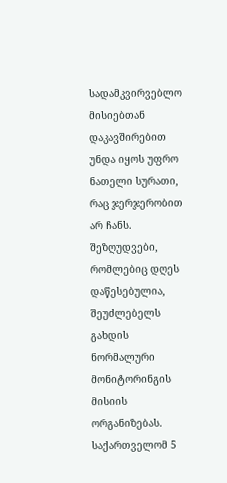სადამკვირვებლო მისიებთან დაკავშირებით უნდა იყოს უფრო ნათელი სურათი, რაც ჯერჯერობით არ ჩანს. შეზღუდვები, რომლებიც დღეს დაწესებულია, შეუძლებელს გახდის ნორმალური მონიტორინგის მისიის ორგანიზებას. საქართველომ 5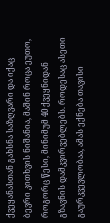ქვეყანასთან გახსნა საზღვარი და იქაც ბევრი კითხვის ნიშანია, მაშინ როცა ეუთო, როგორც წესი, მინიმუმ 40 ქვეყნიდან გზავნის დამკვირვებლებს. როდესაც ასეთი გაურკვევლობაა, ამას ექნება თავისი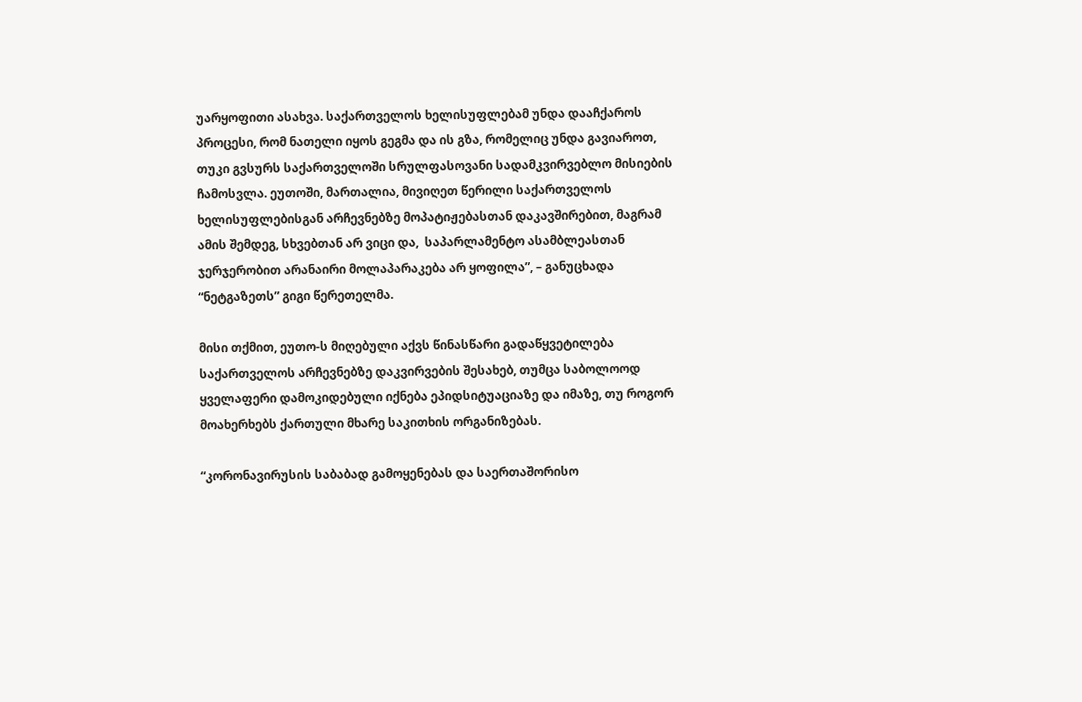უარყოფითი ასახვა. საქართველოს ხელისუფლებამ უნდა დააჩქაროს პროცესი, რომ ნათელი იყოს გეგმა და ის გზა, რომელიც უნდა გავიაროთ, თუკი გვსურს საქართველოში სრულფასოვანი სადამკვირვებლო მისიების ჩამოსვლა. ეუთოში, მართალია, მივიღეთ წერილი საქართველოს ხელისუფლებისგან არჩევნებზე მოპატიჟებასთან დაკავშირებით, მაგრამ ამის შემდეგ, სხვებთან არ ვიცი და,  საპარლამენტო ასამბლეასთან ჯერჯერობით არანაირი მოლაპარაკება არ ყოფილა”, – განუცხადა “ნეტგაზეთს” გიგი წერეთელმა.

მისი თქმით, ეუთო-ს მიღებული აქვს წინასწარი გადაწყვეტილება საქართველოს არჩევნებზე დაკვირვების შესახებ, თუმცა საბოლოოდ ყველაფერი დამოკიდებული იქნება ეპიდსიტუაციაზე და იმაზე, თუ როგორ მოახერხებს ქართული მხარე საკითხის ორგანიზებას.

“კორონავირუსის საბაბად გამოყენებას და საერთაშორისო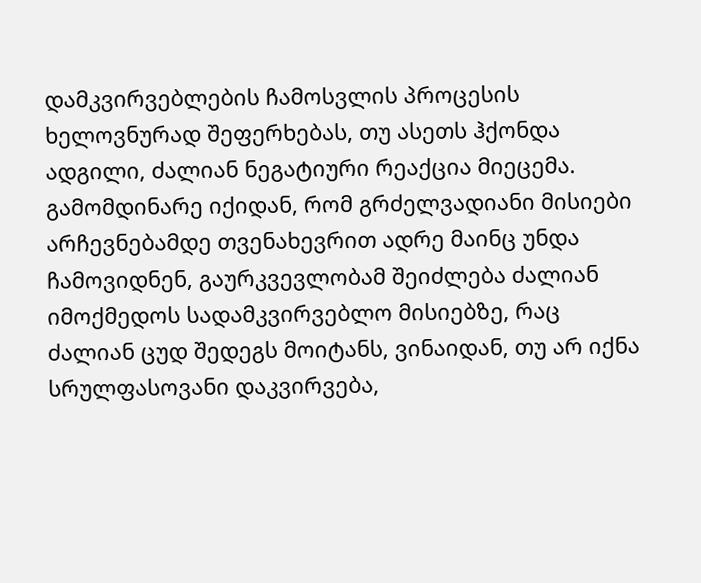დამკვირვებლების ჩამოსვლის პროცესის ხელოვნურად შეფერხებას, თუ ასეთს ჰქონდა ადგილი, ძალიან ნეგატიური რეაქცია მიეცემა. გამომდინარე იქიდან, რომ გრძელვადიანი მისიები არჩევნებამდე თვენახევრით ადრე მაინც უნდა ჩამოვიდნენ, გაურკვევლობამ შეიძლება ძალიან იმოქმედოს სადამკვირვებლო მისიებზე, რაც ძალიან ცუდ შედეგს მოიტანს, ვინაიდან, თუ არ იქნა სრულფასოვანი დაკვირვება,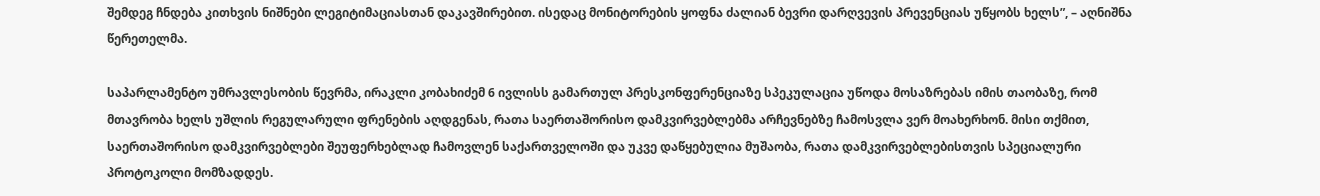შემდეგ ჩნდება კითხვის ნიშნები ლეგიტიმაციასთან დაკავშირებით. ისედაც მონიტორების ყოფნა ძალიან ბევრი დარღვევის პრევენციას უწყობს ხელს”, – აღნიშნა წერეთელმა.

საპარლამენტო უმრავლესობის წევრმა, ირაკლი კობახიძემ 6 ივლისს გამართულ პრესკონფერენციაზე სპეკულაცია უწოდა მოსაზრებას იმის თაობაზე, რომ მთავრობა ხელს უშლის რეგულარული ფრენების აღდგენას, რათა საერთაშორისო დამკვირვებლებმა არჩევნებზე ჩამოსვლა ვერ მოახერხონ. მისი თქმით, საერთაშორისო დამკვირვებლები შეუფერხებლად ჩამოვლენ საქართველოში და უკვე დაწყებულია მუშაობა, რათა დამკვირვებლებისთვის სპეციალური პროტოკოლი მომზადდეს.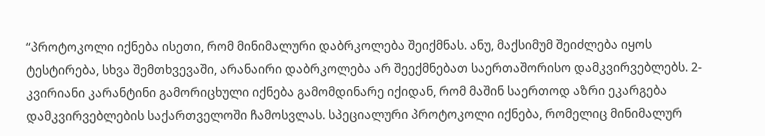“პროტოკოლი იქნება ისეთი, რომ მინიმალური დაბრკოლება შეიქმნას. ანუ, მაქსიმუმ შეიძლება იყოს ტესტირება, სხვა შემთხვევაში, არანაირი დაბრკოლება არ შეექმნებათ საერთაშორისო დამკვირვებლებს. 2-კვირიანი კარანტინი გამორიცხული იქნება გამომდინარე იქიდან, რომ მაშინ საერთოდ აზრი ეკარგება დამკვირვებლების საქართველოში ჩამოსვლას. სპეციალური პროტოკოლი იქნება, რომელიც მინიმალურ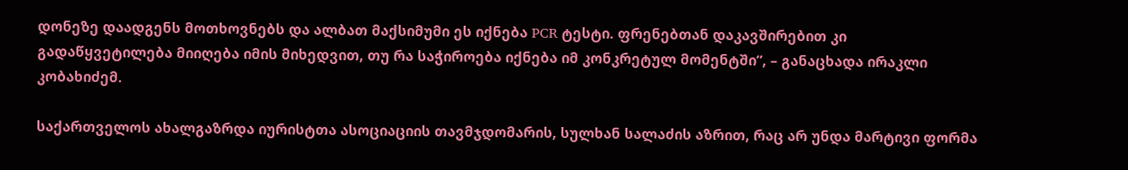დონეზე დაადგენს მოთხოვნებს და ალბათ მაქსიმუმი ეს იქნება PCR ტესტი. ფრენებთან დაკავშირებით კი გადაწყვეტილება მიიღება იმის მიხედვით, თუ რა საჭიროება იქნება იმ კონკრეტულ მომენტში”, – განაცხადა ირაკლი კობახიძემ.

საქართველოს ახალგაზრდა იურისტთა ასოციაციის თავმჯდომარის, სულხან სალაძის აზრით, რაც არ უნდა მარტივი ფორმა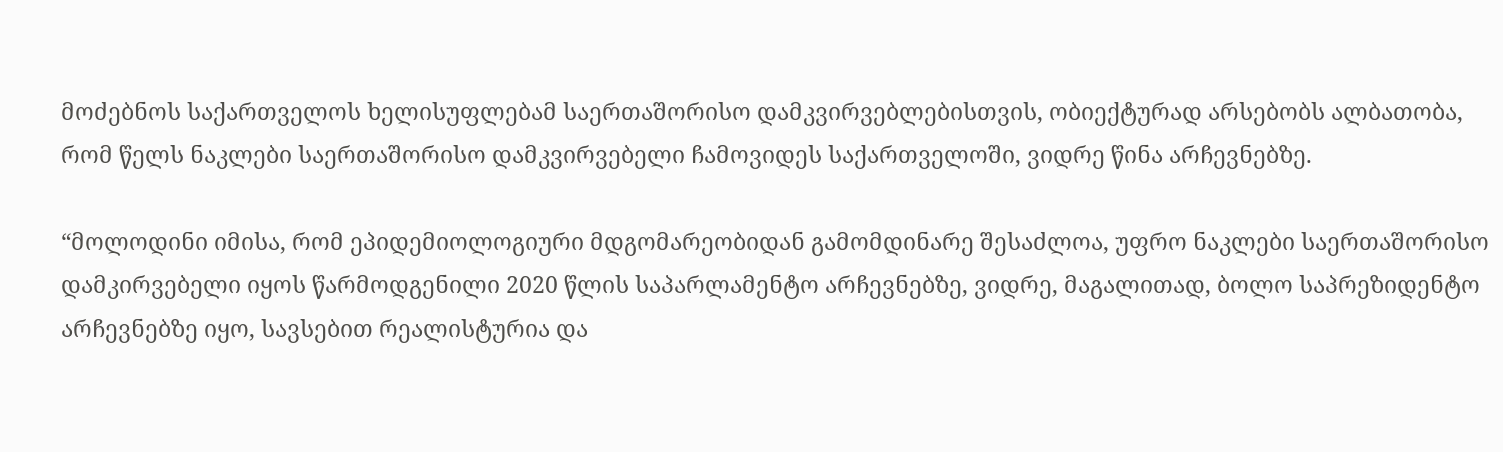მოძებნოს საქართველოს ხელისუფლებამ საერთაშორისო დამკვირვებლებისთვის, ობიექტურად არსებობს ალბათობა, რომ წელს ნაკლები საერთაშორისო დამკვირვებელი ჩამოვიდეს საქართველოში, ვიდრე წინა არჩევნებზე.

“მოლოდინი იმისა, რომ ეპიდემიოლოგიური მდგომარეობიდან გამომდინარე შესაძლოა, უფრო ნაკლები საერთაშორისო დამკირვებელი იყოს წარმოდგენილი 2020 წლის საპარლამენტო არჩევნებზე, ვიდრე, მაგალითად, ბოლო საპრეზიდენტო არჩევნებზე იყო, სავსებით რეალისტურია და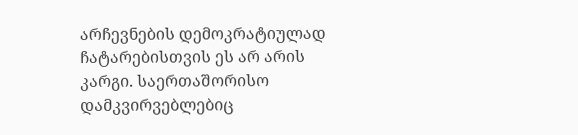არჩევნების დემოკრატიულად ჩატარებისთვის ეს არ არის კარგი. საერთაშორისო დამკვირვებლებიც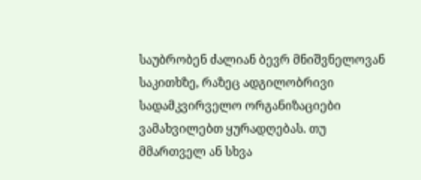საუბრობენ ძალიან ბევრ მნიშვნელოვან საკითხზე, რაზეც ადგილობრივი სადამკვირველო ორგანიზაციები ვამახვილებთ ყურადღებას. თუ მმართველ ან სხვა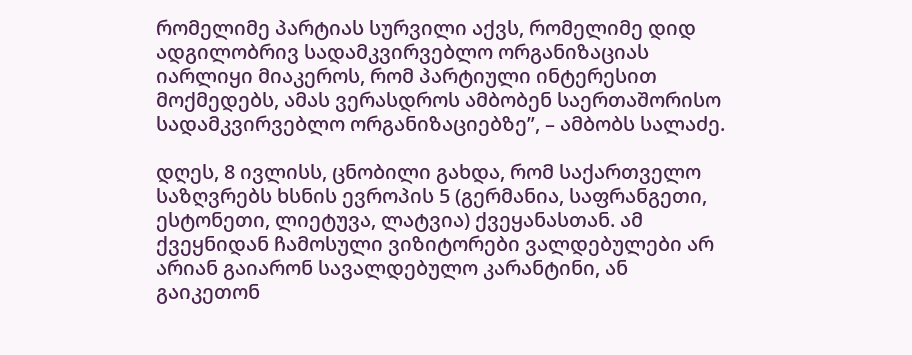რომელიმე პარტიას სურვილი აქვს, რომელიმე დიდ ადგილობრივ სადამკვირვებლო ორგანიზაციას იარლიყი მიაკეროს, რომ პარტიული ინტერესით მოქმედებს, ამას ვერასდროს ამბობენ საერთაშორისო სადამკვირვებლო ორგანიზაციებზე”, – ამბობს სალაძე.

დღეს, 8 ივლისს, ცნობილი გახდა, რომ საქართველო საზღვრებს ხსნის ევროპის 5 (გერმანია, საფრანგეთი, ესტონეთი, ლიეტუვა, ლატვია) ქვეყანასთან. ამ ქვეყნიდან ჩამოსული ვიზიტორები ვალდებულები არ არიან გაიარონ სავალდებულო კარანტინი, ან გაიკეთონ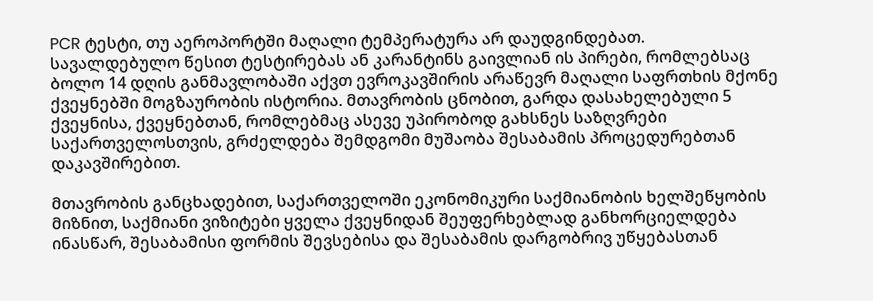PCR ტესტი, თუ აეროპორტში მაღალი ტემპერატურა არ დაუდგინდებათ. სავალდებულო წესით ტესტირებას ან კარანტინს გაივლიან ის პირები, რომლებსაც ბოლო 14 დღის განმავლობაში აქვთ ევროკავშირის არაწევრ მაღალი საფრთხის მქონე ქვეყნებში მოგზაურობის ისტორია. მთავრობის ცნობით, გარდა დასახელებული 5 ქვეყნისა, ქვეყნებთან, რომლებმაც ასევე უპირობოდ გახსნეს საზღვრები საქართველოსთვის, გრძელდება შემდგომი მუშაობა შესაბამის პროცედურებთან დაკავშირებით.

მთავრობის განცხადებით, საქართველოში ეკონომიკური საქმიანობის ხელშეწყობის მიზნით, საქმიანი ვიზიტები ყველა ქვეყნიდან შეუფერხებლად განხორციელდება ინასწარ, შესაბამისი ფორმის შევსებისა და შესაბამის დარგობრივ უწყებასთან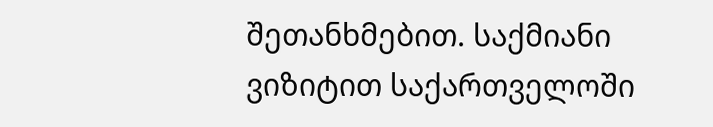შეთანხმებით. საქმიანი ვიზიტით საქართველოში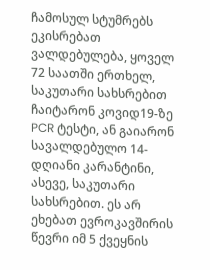ჩამოსულ სტუმრებს ეკისრებათ ვალდებულება, ყოველ 72 საათში ერთხელ, საკუთარი სახსრებით ჩაიტარონ კოვიდ19-ზე PCR ტესტი, ან გაიარონ სავალდებულო 14- დღიანი კარანტინი, ასევე, საკუთარი სახსრებით. ეს არ ეხებათ ევროკავშირის წევრი იმ 5 ქვეყნის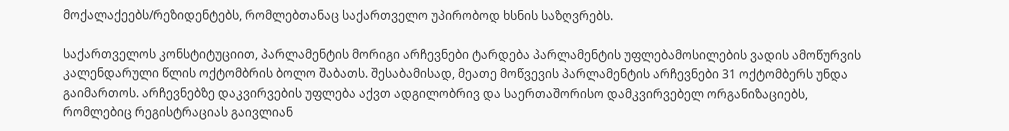მოქალაქეებს/რეზიდენტებს, რომლებთანაც საქართველო უპირობოდ ხსნის საზღვრებს.

საქართველოს კონსტიტუციით, პარლამენტის მორიგი არჩევნები ტარდება პარლამენტის უფლებამოსილების ვადის ამოწურვის კალენდარული წლის ოქტომბრის ბოლო შაბათს. შესაბამისად, მეათე მოწვევის პარლამენტის არჩევნები 31 ოქტომბერს უნდა გაიმართოს. არჩევნებზე დაკვირვების უფლება აქვთ ადგილობრივ და საერთაშორისო დამკვირვებელ ორგანიზაციებს, რომლებიც რეგისტრაციას გაივლიან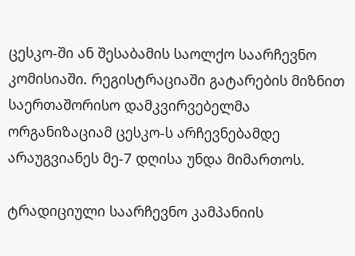ცესკო-ში ან შესაბამის საოლქო საარჩევნო კომისიაში. რეგისტრაციაში გატარების მიზნით საერთაშორისო დამკვირვებელმა ორგანიზაციამ ცესკო-ს არჩევნებამდე არაუგვიანეს მე-7 დღისა უნდა მიმართოს.

ტრადიციული საარჩევნო კამპანიის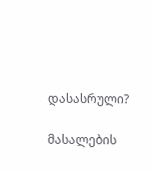დასასრული?

მასალების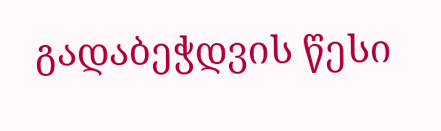გადაბეჭდვის წესი